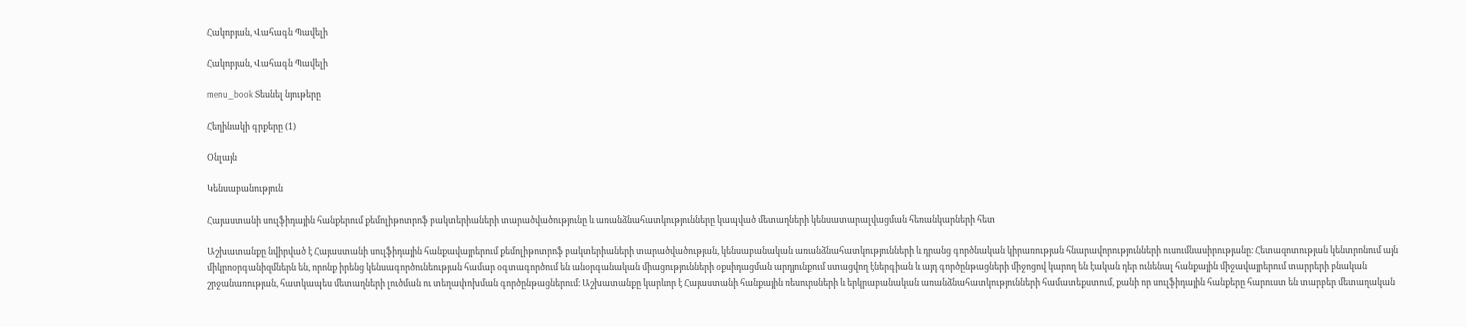Հակոբյան, Վահագն Պավելի

Հակոբյան, Վահագն Պավելի

menu_book Տեսնել նյութերը

Հեղինակի գրքերը (1)

Օնլայն

Կենսաբանություն

Հայաստանի սուլֆիդային հանքերում քեմոլիթոտրոֆ բակտերիաների տարածվածությունը և առանձնահատկությունները կապված մետաղների կենսատարալվացման հեռանկարների հետ

Աշխատանքը նվիրված է Հայաստանի սուլֆիդային հանքավայրերում քեմոլիթոտրոֆ բակտերիաների տարածվածության, կենսաբանական առանձնահատկությունների և դրանց գործնական կիրառության հնարավորությունների ուսումնասիրությանը։ Հետազոտության կենտրոնում այն միկրոօրգանիզմներն են, որոնք իրենց կենսագործունեության համար օգտագործում են անօրգանական միացությունների օքսիդացման արդյունքում ստացվող էներգիան և այդ գործընթացների միջոցով կարող են էական դեր ունենալ հանքային միջավայրերում տարրերի բնական շրջանառության, հատկապես մետաղների լուծման ու տեղափոխման գործընթացներում։ Աշխատանքը կարևոր է Հայաստանի հանքային ռեսուրսների և երկրաբանական առանձնահատկությունների համատեքստում, քանի որ սուլֆիդային հանքերը հարուստ են տարբեր մետաղական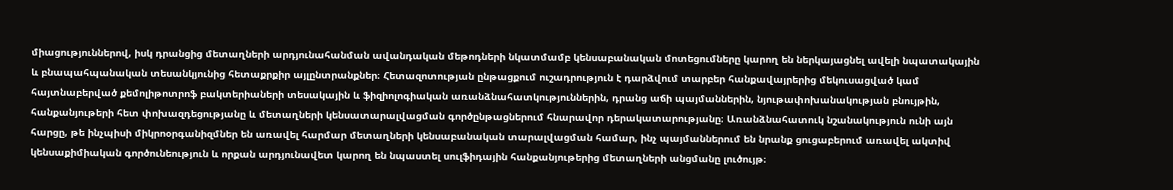միացություններով, իսկ դրանցից մետաղների արդյունահանման ավանդական մեթոդների նկատմամբ կենսաբանական մոտեցումները կարող են ներկայացնել ավելի նպատակային և բնապահպանական տեսանկյունից հետաքրքիր այլընտրանքներ։ Հետազոտության ընթացքում ուշադրություն է դարձվում տարբեր հանքավայրերից մեկուսացված կամ հայտնաբերված քեմոլիթոտրոֆ բակտերիաների տեսակային և ֆիզիոլոգիական առանձնահատկություններին, դրանց աճի պայմաններին, նյութափոխանակության բնույթին, հանքանյութերի հետ փոխազդեցությանը և մետաղների կենսատարալվացման գործընթացներում հնարավոր դերակատարությանը։ Առանձնահատուկ նշանակություն ունի այն հարցը, թե ինչպիսի միկրոօրգանիզմներ են առավել հարմար մետաղների կենսաբանական տարալվացման համար, ինչ պայմաններում են նրանք ցուցաբերում առավել ակտիվ կենսաքիմիական գործունեություն և որքան արդյունավետ կարող են նպաստել սուլֆիդային հանքանյութերից մետաղների անցմանը լուծույթ։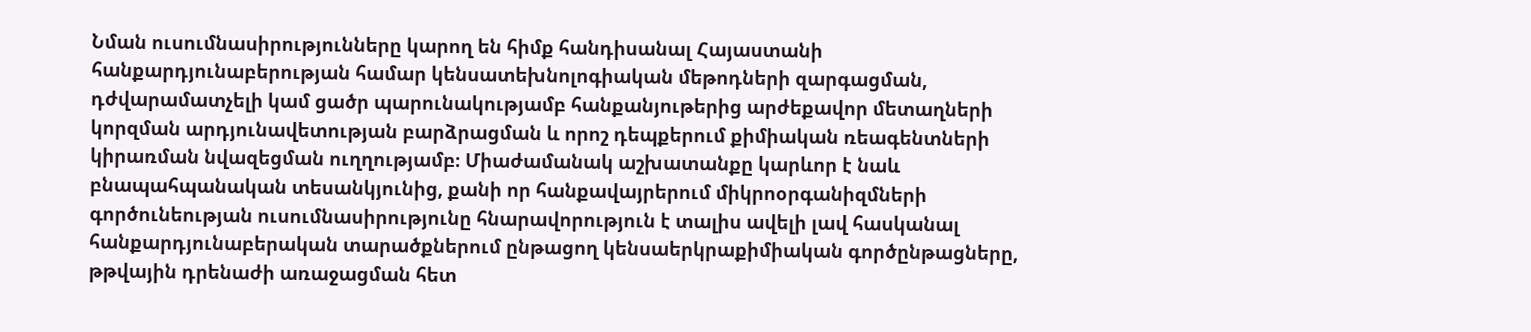Նման ուսումնասիրությունները կարող են հիմք հանդիսանալ Հայաստանի հանքարդյունաբերության համար կենսատեխնոլոգիական մեթոդների զարգացման, դժվարամատչելի կամ ցածր պարունակությամբ հանքանյութերից արժեքավոր մետաղների կորզման արդյունավետության բարձրացման և որոշ դեպքերում քիմիական ռեագենտների կիրառման նվազեցման ուղղությամբ։ Միաժամանակ աշխատանքը կարևոր է նաև բնապահպանական տեսանկյունից, քանի որ հանքավայրերում միկրոօրգանիզմների գործունեության ուսումնասիրությունը հնարավորություն է տալիս ավելի լավ հասկանալ հանքարդյունաբերական տարածքներում ընթացող կենսաերկրաքիմիական գործընթացները, թթվային դրենաժի առաջացման հետ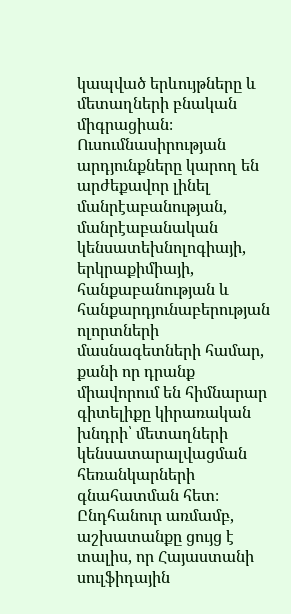կապված երևույթները և մետաղների բնական միգրացիան։ Ուսումնասիրության արդյունքները կարող են արժեքավոր լինել մանրէաբանության, մանրէաբանական կենսատեխնոլոգիայի, երկրաքիմիայի, հանքաբանության և հանքարդյունաբերության ոլորտների մասնագետների համար, քանի որ դրանք միավորում են հիմնարար գիտելիքը կիրառական խնդրի՝ մետաղների կենսատարալվացման հեռանկարների գնահատման հետ։ Ընդհանուր առմամբ, աշխատանքը ցույց է տալիս, որ Հայաստանի սուլֆիդային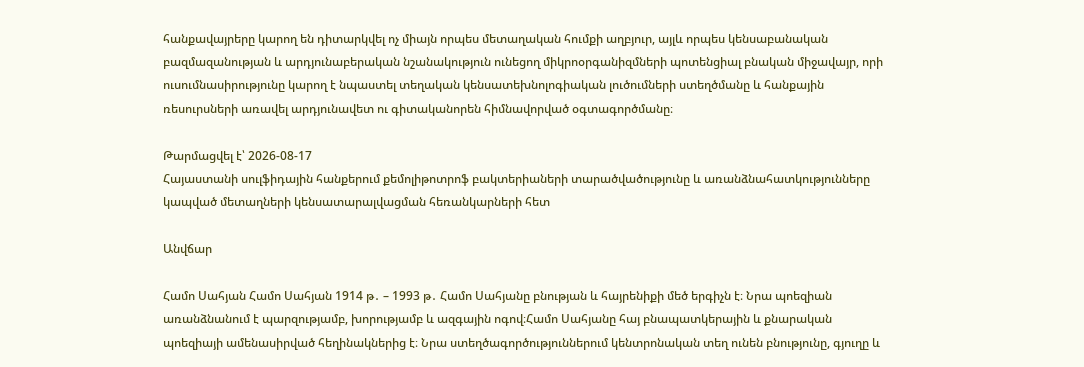հանքավայրերը կարող են դիտարկվել ոչ միայն որպես մետաղական հումքի աղբյուր, այլև որպես կենսաբանական բազմազանության և արդյունաբերական նշանակություն ունեցող միկրոօրգանիզմների պոտենցիալ բնական միջավայր, որի ուսումնասիրությունը կարող է նպաստել տեղական կենսատեխնոլոգիական լուծումների ստեղծմանը և հանքային ռեսուրսների առավել արդյունավետ ու գիտականորեն հիմնավորված օգտագործմանը։

Թարմացվել է՝ 2026-08-17
Հայաստանի սուլֆիդային հանքերում քեմոլիթոտրոֆ բակտերիաների տարածվածությունը և առանձնահատկությունները կապված մետաղների կենսատարալվացման հեռանկարների հետ

Անվճար

Համո Սահյան Համո Սահյան 1914 թ․ – 1993 թ․ Համո Սահյանը բնության և հայրենիքի մեծ երգիչն է։ Նրա պոեզիան առանձնանում է պարզությամբ, խորությամբ և ազգային ոգով։Համո Սահյանը հայ բնապատկերային և քնարական պոեզիայի ամենասիրված հեղինակներից է։ Նրա ստեղծագործություններում կենտրոնական տեղ ունեն բնությունը, գյուղը և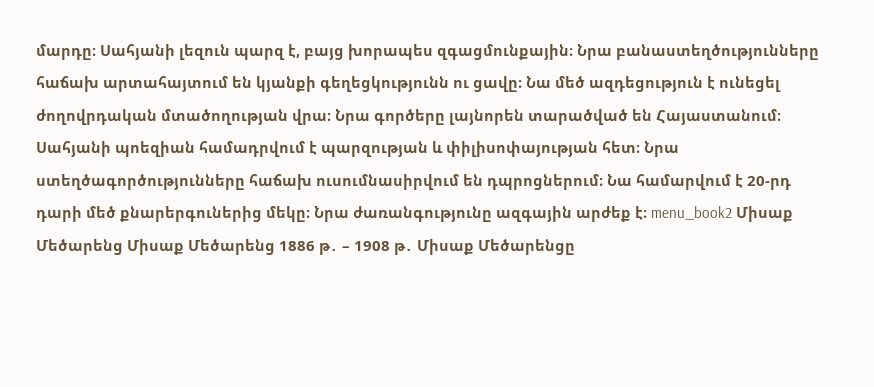մարդը։ Սահյանի լեզուն պարզ է, բայց խորապես զգացմունքային։ Նրա բանաստեղծությունները հաճախ արտահայտում են կյանքի գեղեցկությունն ու ցավը։ Նա մեծ ազդեցություն է ունեցել ժողովրդական մտածողության վրա։ Նրա գործերը լայնորեն տարածված են Հայաստանում։ Սահյանի պոեզիան համադրվում է պարզության և փիլիսոփայության հետ։ Նրա ստեղծագործությունները հաճախ ուսումնասիրվում են դպրոցներում։ Նա համարվում է 20-րդ դարի մեծ քնարերգուներից մեկը։ Նրա ժառանգությունը ազգային արժեք է։ menu_book2 Միսաք Մեծարենց Միսաք Մեծարենց 1886 թ․ – 1908 թ․ Միսաք Մեծարենցը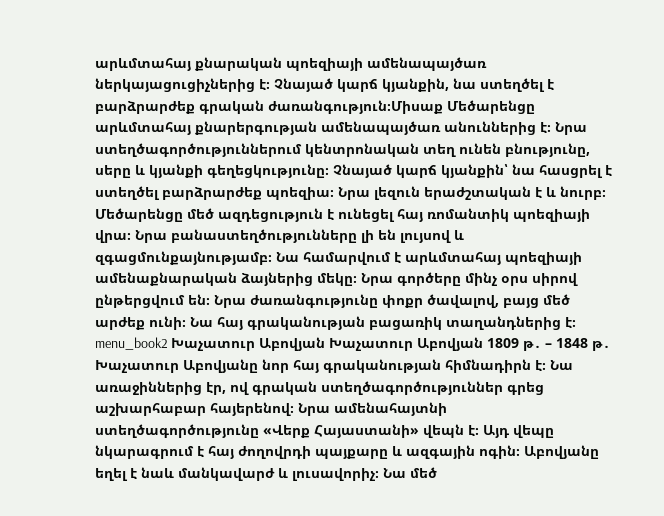արևմտահայ քնարական պոեզիայի ամենապայծառ ներկայացուցիչներից է։ Չնայած կարճ կյանքին, նա ստեղծել է բարձրարժեք գրական ժառանգություն։Միսաք Մեծարենցը արևմտահայ քնարերգության ամենապայծառ անուններից է։ Նրա ստեղծագործություններում կենտրոնական տեղ ունեն բնությունը, սերը և կյանքի գեղեցկությունը։ Չնայած կարճ կյանքին՝ նա հասցրել է ստեղծել բարձրարժեք պոեզիա։ Նրա լեզուն երաժշտական է և նուրբ։ Մեծարենցը մեծ ազդեցություն է ունեցել հայ ռոմանտիկ պոեզիայի վրա։ Նրա բանաստեղծությունները լի են լույսով և զգացմունքայնությամբ։ Նա համարվում է արևմտահայ պոեզիայի ամենաքնարական ձայներից մեկը։ Նրա գործերը մինչ օրս սիրով ընթերցվում են։ Նրա ժառանգությունը փոքր ծավալով, բայց մեծ արժեք ունի։ Նա հայ գրականության բացառիկ տաղանդներից է։ menu_book2 Խաչատուր Աբովյան Խաչատուր Աբովյան 1809 թ․ – 1848 թ․ Խաչատուր Աբովյանը նոր հայ գրականության հիմնադիրն է։ Նա առաջիններից էր, ով գրական ստեղծագործություններ գրեց աշխարհաբար հայերենով։ Նրա ամենահայտնի ստեղծագործությունը «Վերք Հայաստանի» վեպն է։ Այդ վեպը նկարագրում է հայ ժողովրդի պայքարը և ազգային ոգին։ Աբովյանը եղել է նաև մանկավարժ և լուսավորիչ։ Նա մեծ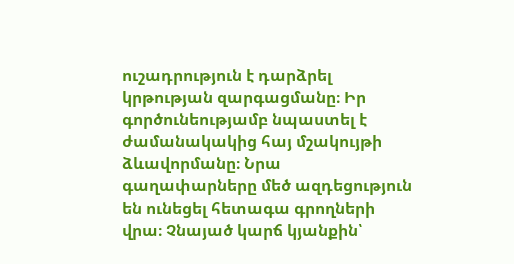ուշադրություն է դարձրել կրթության զարգացմանը։ Իր գործունեությամբ նպաստել է ժամանակակից հայ մշակույթի ձևավորմանը։ Նրա գաղափարները մեծ ազդեցություն են ունեցել հետագա գրողների վրա։ Չնայած կարճ կյանքին՝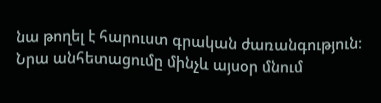նա թողել է հարուստ գրական ժառանգություն։ Նրա անհետացումը մինչև այսօր մնում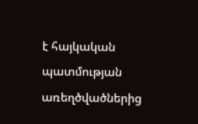է հայկական պատմության առեղծվածներից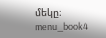մեկը։ menu_book4